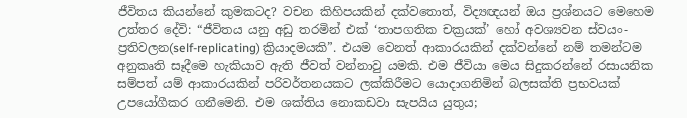ජීවිතය කියන්නේ කුමකටද? වචන කිහිපයකින් දක්වතොත්, විද්‍යඥයන් ඔය ප්‍රශ්නයට මෙහෙම උත්තර දේවි: “ජීවිතය යනු අඩු තරමින් එක් ‘තාපගතික චක්‍රයක්’ හෝ අවශ්‍යවන ස්වයං-ප්‍රතිවලන(self-replicating) ක්‍රියාදමයකි”. එයම වෙනත් ආකාරයකින් දක්වන්නේ නම් තමන්ටම අනුකෘති සෑදීමෙ හැකියාව ඇති ජීවත් වන්නාවු යමකි. එම ජීවියා මෙය සිදුකරන්නේ රසායනික සම්පත් යම් ආකාරයකින් පරිවර්තනයකට ලක්කිරීමට යොදාගනිමින් බලසක්ති ප්‍රභවයක් උපයෝගීකර ගනීමෙනි. එම ශක්තිය නොකඩවා සැපයිය යුතුය;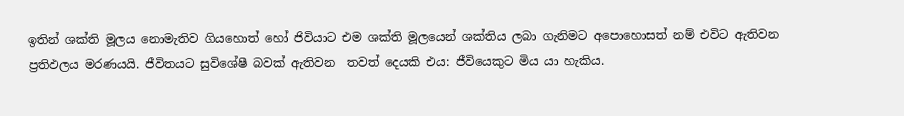ඉතින් ශක්ති මූලය නොමැතිව ගියහොත් හෝ ජිවියාට එම ශක්ති මූලයෙන් ශක්තිය ලබා ගැනිමට අපොහොසත් නම් එවිට ඇතිවන ප්‍රතිඵලය මරණයයි. ජීවිතයට සුවිශේෂී බවක් ඇතිවන  තවත් දෙයකි එය: ජීවියෙකුට මිය යා හැකිය.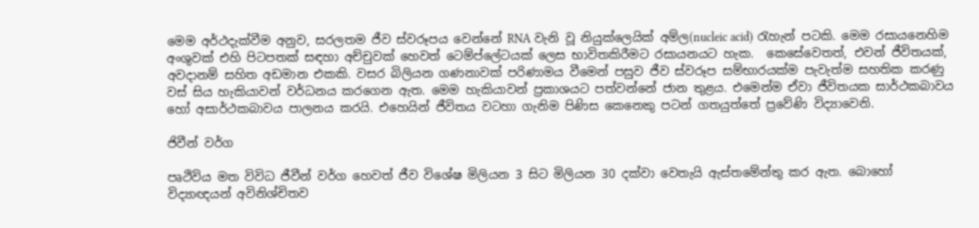මෙම අර්ථදැක්වීම අනුව, සරලතම ජීව ස්වරූපය වෙන්නේ RNA වැනි වූ නියුක්ලෙයික් අම්ල(nucleic acid) රැහැන් පටකි. මෙම රසායනෙහිම අංශුවක් එහි පිටපතක් සඳහා අච්චුවක් හෙවත් ටෙම්ප්ලේටයක් ලෙස භාවිතකිරීමට රසායනයට හැක.  කෙසේවෙතත්, එවන් ජීවිතයක්, අවදානම් සහිත අඩමාන එකකි. වසර බිලියන ගණනාවක් පරිණාමය වීමෙන් පසුව ජීව ස්වරූප සම්භාරයක්ම පැවැත්ම සහතික කරණු වස් සිය හැකියාවන් වර්ධනය කරගෙන ඇත. මෙම හැකියාවන් ප්‍රකාශයට පත්වන්නේ ජාන තුළය. එමෙන්ම ඒවා ජීවිතයක සාර්ථකබාවය හෝ අසාර්ථකබාවය පාලනය කරයි. එහෙයින් ජීවිතය වටහා ගැනිම පිණිස කෙනෙකු පටන් ගතයුත්තේ ප්‍රවේණි විද්‍යාවෙනි.

ජිවීන් වර්ග

පෘථිවිය මත විවිධ ජීවීන් වර්ග හෙවත් ජීව විශේෂ මිලියන 3 සිට මිලියන 30 දක්වා වෙතැයි ඇස්තමේන්තු කර ඇත. බොහෝ විද්‍යාඥයන් අවිනිශ්චිතව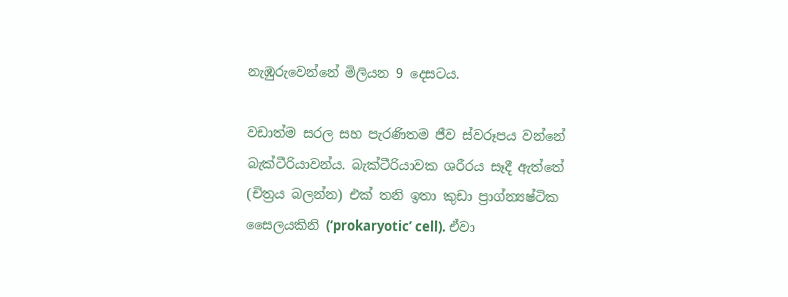නැඹුරුවෙන්නේ මිලියන 9 දෙසටය.

වඩාත්ම සරල සහ පැරණිතම ජීව ස්වරූපය වන්නේ බැක්ටීරියාවන්ය. බැක්ටීරියාවක ශරීරය සෑදී ඇත්තේ (චිත්‍රය බලන්න) එක් තනි ඉතා කුඩා ප්‍රාග්න්‍යෂ්ටික සෛලයකිනි (‘prokaryotic’ cell). ඒවා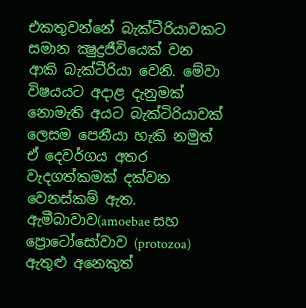එකතුවන්නේ බැක්ටීරියාවකට සමාන ක්‍ෂුද්‍රජීවියෙක් වන ආකි බැක්ටීරියා වෙනි. මේවා විෂයයට අදාළ දැනුමක් නොමැති අයට බැක්ටිරියාවක් ලෙසම පෙනීයා හැකි නමුත් ඒ දෙවර්ගය අතර වැදගත්කමක් දක්වන වෙනස්කම් ඇත. ඇමීබාවාව(amoebae සහ ප්‍රොටෝසෝවාව (protozoa) ඇතුළු අනෙකුත්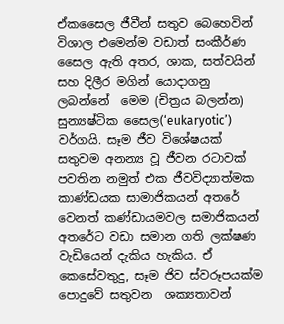ඒකසෛල ජීවීන් සතුව බෙහෙවින් විශාල එමෙන්ම වඩාත් සංකීර්ණ සෛල ඇති අතර, ශාක, සත්වයින් සහ දිලීර මගින් යොදාගනු ලබන්නේ  මෙම (චිත්‍රය බලන්න) සුන්‍යෂ්ටික සෛල(‘eukaryotic’) වර්ගයි. සෑම ජීව විශේෂයක් සතුවම අනන්‍ය වූ ජීවන රටාවක් පවතින නමුත් එක ජීවවිද්‍යාත්මක කාණ්ඩයක සාමාජිකයන් අතරේ වෙනත් කණ්ඩායමවල සමාජිකයන් අතරේට වඩා සමාන ගති ලක්ෂණ වැඩියෙන් දැකිය හැකිය. ඒ කෙසේවතුදු, සෑම ජිව ස්වරූපයක්ම පොදුවේ සතුවන  ශක්‍යතාවන්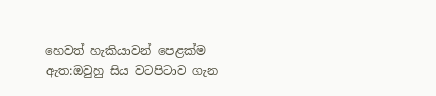හෙවත් හැකියාවන් පෙළක්ම ඇත:ඔවුහු සිය වටපිටාව ගැන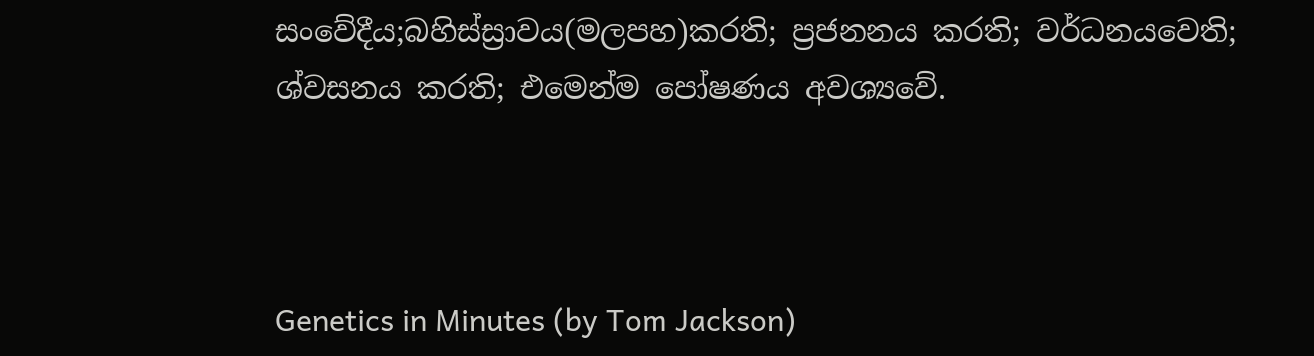සංවේදීය;බහිස්ස්‍රාවය(මලපහ)කරති; ප්‍රජනනය කරති; වර්ධනයවෙති; ශ්වසනය කරති; එමෙන්ම පෝෂණය අවශ්‍යවේ.



Genetics in Minutes (by Tom Jackson)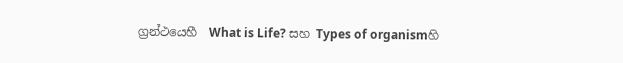ග්‍රන්ථයෙහී  What is Life? සහ Types of organismහි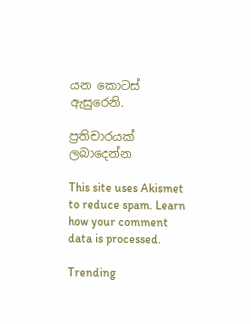යන කොටස් ඇසුරෙනි.

ප්‍රතිචාරයක් ලබාදෙන්න

This site uses Akismet to reduce spam. Learn how your comment data is processed.

Trending